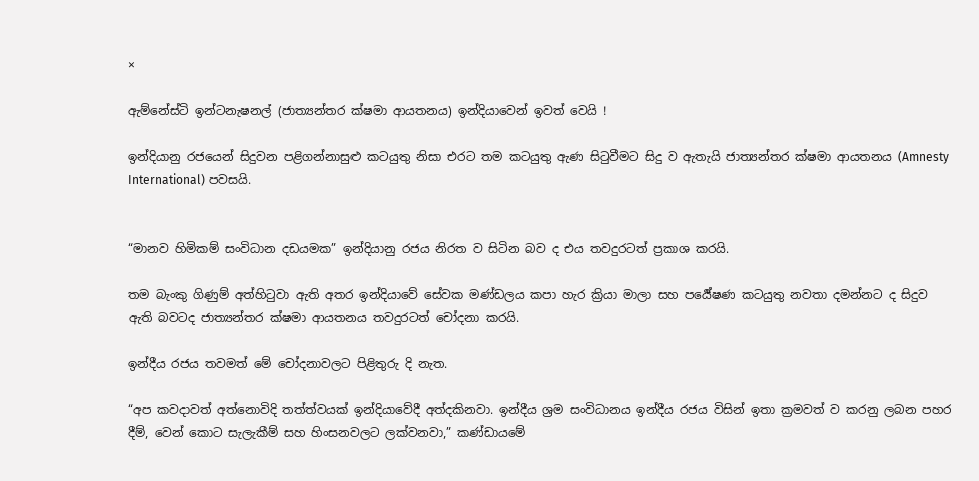×

ඇම්නේස්ටි ඉන්ටනැෂනල් (ජාත්‍යන්තර ක්ෂමා ආයතනය) ඉන්දියාවෙන් ඉවත් වෙයි !

ඉන්දියානු රජයෙන් සිදුවන පළිගන්නාසුළු කටයුතු නිසා එරට තම කටයුතු ඇණ සිටුවීමට සිදු ව ඇතැයි ජාත්‍යන්තර ක්ෂමා ආයතනය (Amnesty International) පවසයි.


“මානව හිමිකම් සංවිධාන දඩයමක” ඉන්දියානු රජය නිරත ව සිටින බව ද එය තවදුරටත් ප්‍රකාශ කරයි.

තම බැංකු ගිණුම් අත්හිටුවා ඇති අතර ඉන්දියාවේ සේවක මණ්ඩලය කපා හැර ක්‍රියා මාලා සහ පර්‍යේෂණ කටයුතු නවතා දමන්නට ද සිදුව ඇති බවටද ජාත්‍යන්තර ක්ෂමා ආයතනය තවදුරටත් චෝදනා කරයි.

ඉන්දීය රජය තවමත් මේ චෝදනාවලට පිළිතුරු දි නැත.

“අප කවදාවත් අත්නොවිදි තත්ත්වයක් ඉන්දියාවේදී අත්දකිනවා. ඉන්දීය ශ්‍රම සංවිධානය ඉන්දීය රජය විසින් ඉතා ක්‍රමවත් ව කරනු ලබන පහර දීම්, වෙන් කොට සැලැකීම් සහ හිංසනවලට ලක්වනවා,” කණ්ඩායමේ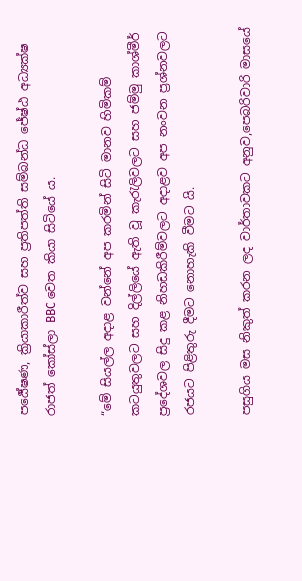පර්‍යේෂණ, ක්‍රියාකාරීත්ව සහ ප්‍රතිපත්ති සම්බන්ධ ජේෂ්ඨ අධ්‍යක්ෂ රාජත් කෝස්ලා BBC වෙත කියා සිටියේ ය.

“මේ සියල්ල අදාළ වන්නේ අප කරමින් සිටි මානව හිමිකම් කටයුතුවලට සහ දිල්ලියේ ඇති වූ කැරැලිවලට සහ ජම්මු කාශ්මීර් ප්‍රදේශවල සිදු කළ නිහඩකිරීම්වලට අදාළව අප නංවන ප්‍රශ්නවලට රජයට පිළිතුරු දීමට නොහැකි වීමට යි.

පසුගිය මස නිකුත් කරන ලද වාර්තාවකට අනුව,පෙබරිවාරි මාසයේ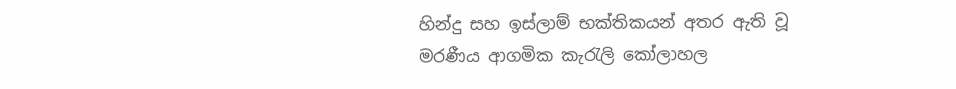හින්දු සහ ඉස්ලාම් භක්තිකයන් අතර ඇති වූ මරණීය ආගමික කැරැලි කෝලාහල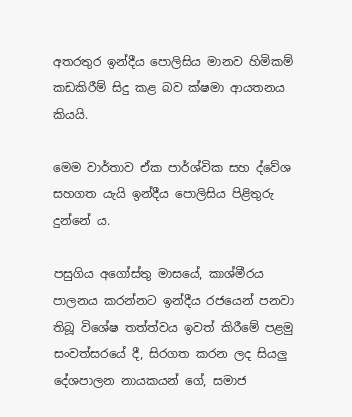අතරතුර ඉන්දීය පොලිසිය මානව හිමිකම් කඩකිරීම් සිදු කළ බව ක්ෂමා ආයතනය කියයි.

මෙම වාර්තාව ඒක පාර්ශ්වික සහ ද්වේශ සහගත යැයි ඉන්දීය පොලිසිය පිළිතුරු දුන්නේ ය.

පසුගිය අගෝස්තු මාසයේ, කාශ්මීරය පාලනය කරන්නට ඉන්දීය රජයෙන් පනවා තිබූ විශේෂ තත්ත්වය ඉවත් කිරීමේ පළමු සංවත්සරයේ දී, සිරගත කරන ලද සියලු දේශපාලන නායකයන් ගේ, සමාජ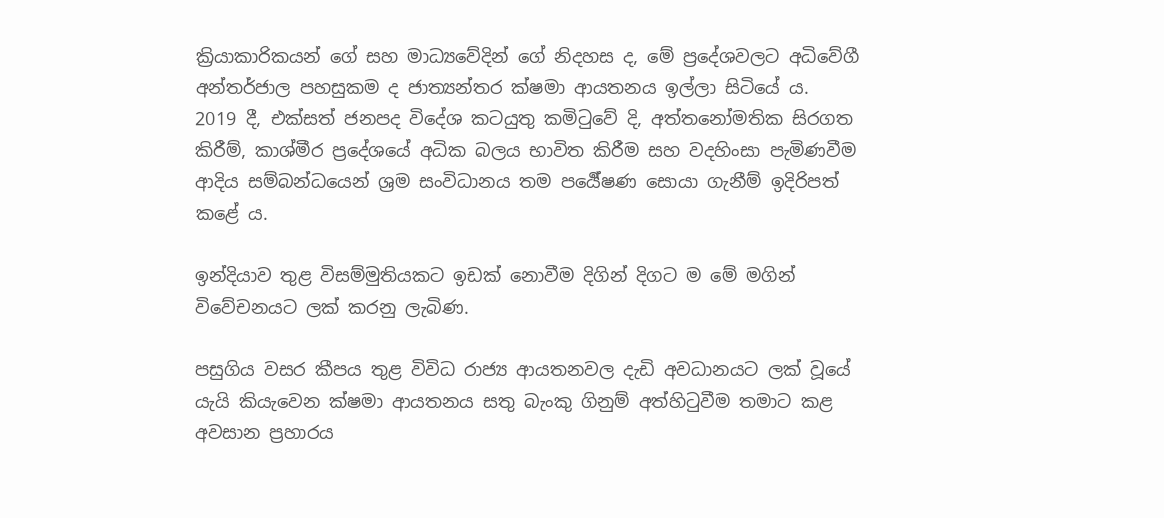ක්‍රියාකාරිකයන් ගේ සහ මාධ්‍යවේදින් ගේ නිදහස ද, මේ ප්‍රදේශවලට අධිවේගී අන්තර්ජාල පහසුකම ද ජාත්‍යන්තර ක්ෂමා ආයතනය ඉල්ලා සිටියේ ය.
2019 දී, එක්සත් ජනපද විදේශ කටයුතු කමිටුවේ දි, අත්තනෝමතික සිරගත කිරීම්, කාශ්මීර ප්‍රදේශයේ අධික බලය භාවිත කිරීම සහ වදහිංසා පැමිණවීම ආදිය සම්බන්ධයෙන් ශ්‍රම සංවිධානය තම පර්‍යේෂණ සොයා ගැනීම් ඉදිරිපත් කළේ ය.

ඉන්දියාව තුළ විසම්මුතියකට ඉඩක් නොවීම දිගින් දිගට ම මේ මගින් විවේචනයට ලක් කරනු ලැබිණ.

පසුගිය වසර කීපය තුළ විවිධ රාජ්‍ය ආයතනවල දැඩි අවධානයට ලක් වූයේ යැයි කියැවෙන ක්ෂමා ආයතනය සතු බැංකු ගිනුම් අත්හිටුවීම තමාට කළ අවසාන ප්‍රහාරය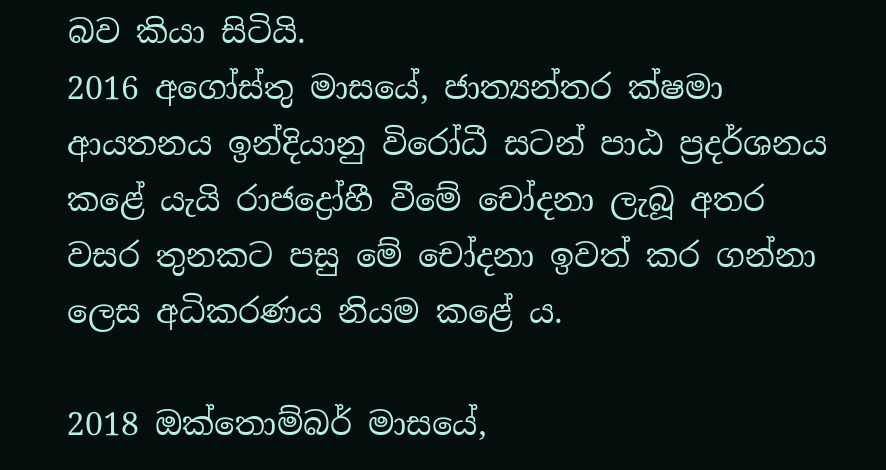බව කියා සිටියි.
2016 අගෝස්තු මාසයේ, ජාත්‍යන්තර ක්ෂමා ආයතනය ඉන්දියානු විරෝධී සටන් පාඨ ප්‍රදර්ශනය කළේ යැයි රාජද්‍රෝහී වීමේ චෝදනා ලැබූ අතර වසර තුනකට පසු මේ චෝදනා ඉවත් කර ගන්නා ලෙස අධිකරණය නියම කළේ ය.

2018 ඔක්තොම්බර් මාසයේ,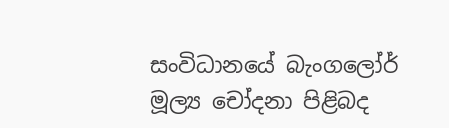සංවිධානයේ බැංගලෝර් මූල්‍ය චෝදනා පිළිබද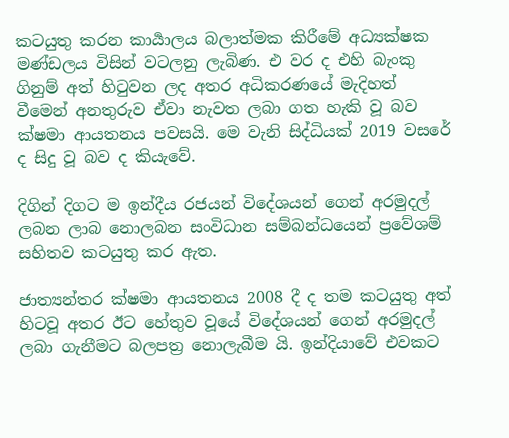කටයුතු කරන කාර්‍යාලය බලාත්මක කිරීමේ අධ්‍යක්ෂක මණ්ඩලය විසින් වටලනු ලැබිණ. එ වර ද එහි බැංකු ගිනුම් අත් හිටුවන ලද අතර අධිකරණයේ මැදිහත් වීමෙන් අනතුරුව ඒවා නැවත ලබා ගත හැකි වූ බව ක්ෂමා ආයතනය පවසයි. මෙ වැනි සිද්ධියක් 2019 වසරේ ද සිදු වූ බව ද කියැවේ.

දිගින් දිගට ම ඉන්දීය රජයන් විදේශයන් ගෙන් අරමුදල් ලබන ලාබ නොලබන සංවිධාන සම්බන්ධයෙන් ප්‍රවේශම් සහිතව කටයුතු කර ඇත.

ජාත්‍යන්තර ක්ෂමා ආයතනය 2008 දී ද තම කටයුතු අත් හිටවූ අතර ඊට හේතුව වූයේ විදේශයන් ගෙන් අරමුදල් ලබා ගැනීමට බලපත්‍ර නොලැබීම යි. ඉන්දියාවේ එවකට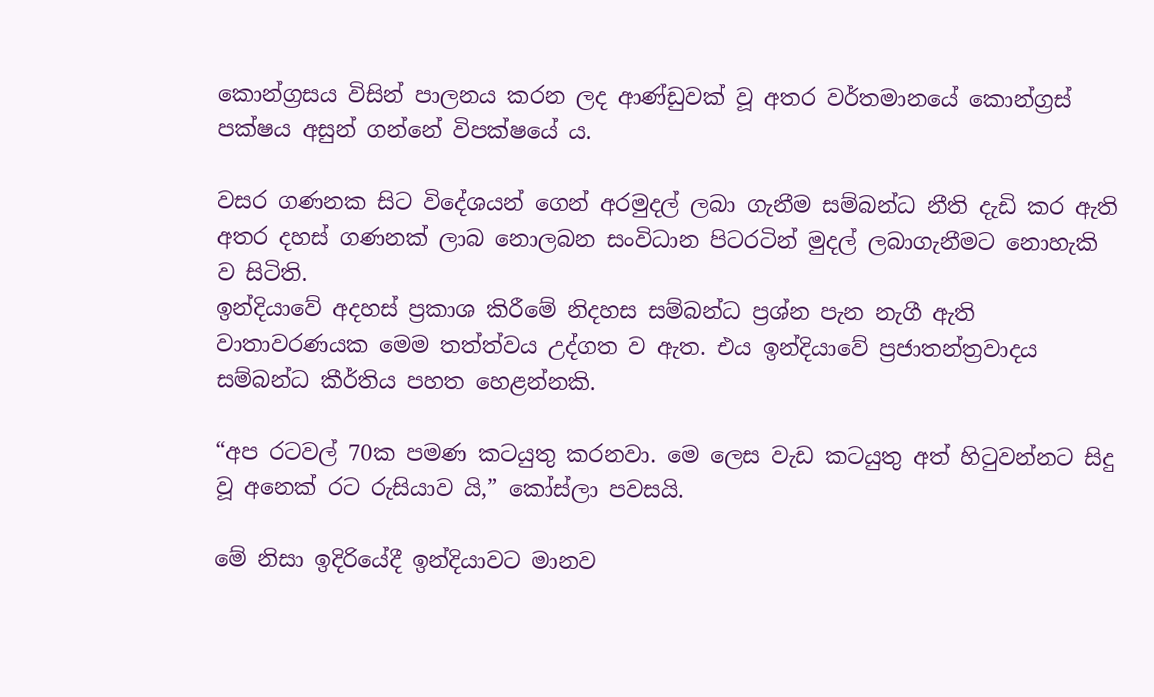කොන්ග්‍රසය විසින් පාලනය කරන ලද ආණ්ඩුවක් වූ අතර වර්තමානයේ කොන්ග්‍රස් පක්ෂය අසුන් ගන්නේ විපක්ෂයේ ය.

වසර ගණනක සිට විදේශයන් ගෙන් අරමුදල් ලබා ගැනීම සම්බන්ධ නීති දැඩි කර ඇති අතර දහස් ගණනක් ලාබ නොලබන සංවිධාන පිටරටින් මුදල් ලබාගැනීමට නොහැකි ව සිටිති.
ඉන්දියාවේ අදහස් ප්‍රකාශ කිරීමේ නිදහස සම්බන්ධ ප්‍රශ්න පැන නැගී ඇති වාතාවරණයක මෙම තත්ත්වය උද්ගත ව ඇත. එය ඉන්දියාවේ ප්‍රජාතන්ත්‍රවාදය සම්බන්ධ කීර්තිය පහත හෙළන්නකි.

“අප රටවල් 70ක පමණ කටයුතු කරනවා. මෙ ලෙස වැඩ කටයුතු අත් හිටුවන්නට සිදු වූ අනෙක් රට රුසියාව යි,” කෝස්ලා පවසයි.

මේ නිසා ඉදිරියේදී ඉන්දියාවට මානව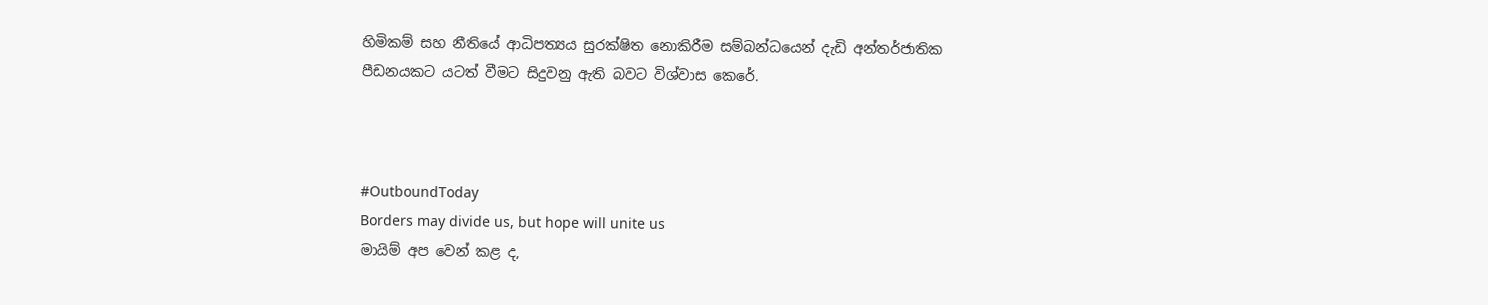හිමිකම් සහ නීතියේ ආධිපත්‍යය සුරක්ෂිත නොකිරීම සම්බන්ධයෙන් දැඩි අන්තර්ජාතික පීඩනයකට යටත් වීමට සිදුවනු ඇති බවට විශ්වාස කෙරේ.



#OutboundToday
Borders may divide us, but hope will unite us
මායිම් අප වෙන් කළ ද,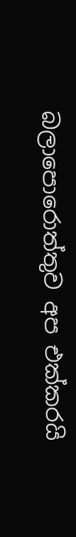බලාපොරොත්තුව අප එක්කරයි